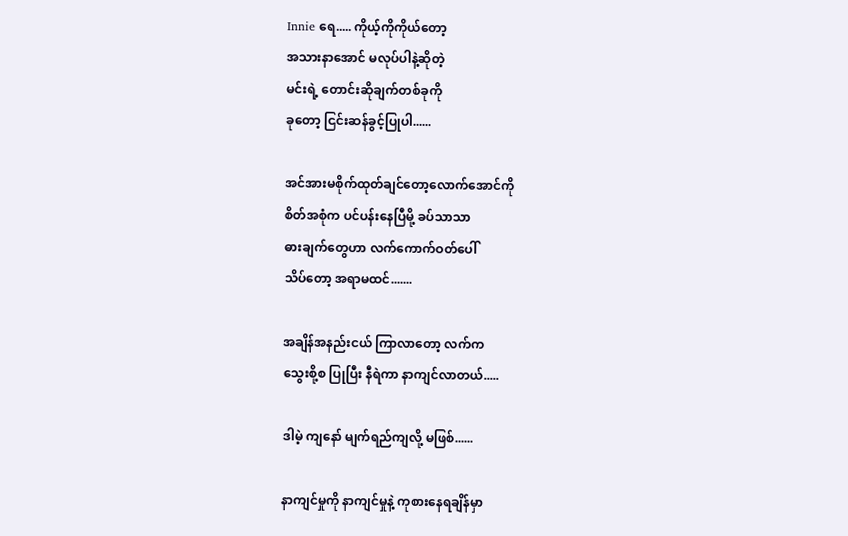Innie ရေ..... ကိုယ့်ကိုကိုယ်တော့
အသားနာအောင် မလုပ်ပါနဲ့ဆိုတဲ့
မင်းရဲ့ တောင်းဆိုချက်တစ်ခုကို
ခုတော့ ငြင်းဆန်ခွင့်ပြုပါ......

အင်အားမစိုက်ထုတ်ချင်တော့လောက်အောင်ကို
စိတ်အစုံက ပင်ပန်းနေပြီမို့ ခပ်သာသာ
ဓားချက်တွေဟာ လက်ကောက်ဝတ်ပေါ်
သိပ်တော့ အရာမထင်.......

အချိန်အနည်းငယ် ကြာလာတော့ လက်က
သွေးစို့စ ပြုပြီး နီရဲကာ နာကျင်လာတယ်.....

ဒါမဲ့ ကျနော် မျက်ရည်ကျလို့ မဖြစ်......

နာကျင်မှုကို နာကျင်မှုနဲ့ ကုစားနေရချိန်မှာ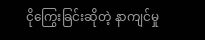ငိုကြွေးခြင်းဆိုတဲ့ နာကျင်မှု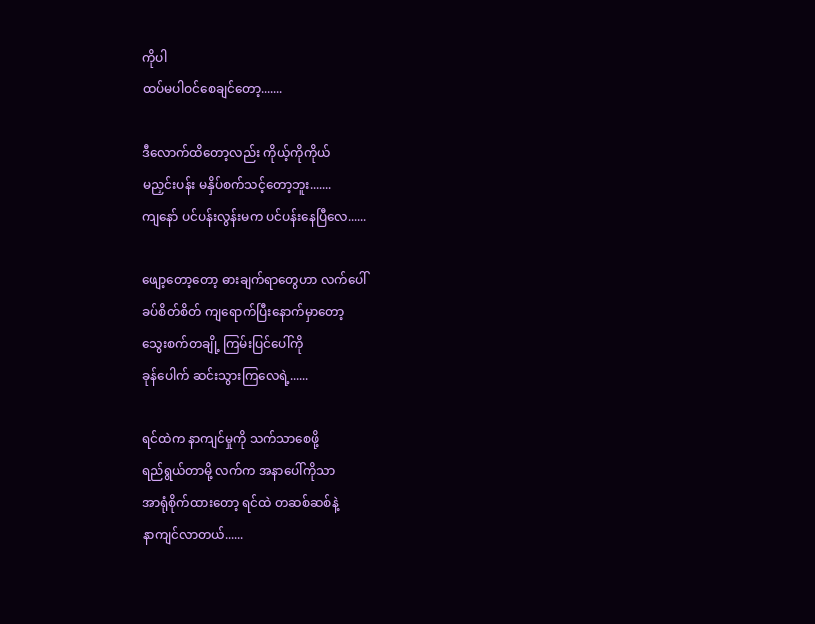ကိုပါ
ထပ်မပါဝင်စေချင်တော့.......

ဒီလောက်ထိတော့လည်း ကိုယ့်ကိုကိုယ်
မညှင်းပန်း မနှိပ်စက်သင့်တော့ဘူး.......
ကျနော် ပင်ပန်းလွန်းမက ပင်ပန်းနေပြီလေ......

ဖျော့တော့တော့ ဓားချက်ရာတွေဟာ လက်ပေါ်
ခပ်စိတ်စိတ် ကျရောက်ပြီးနောက်မှာတော့
သွေးစက်တချို့ ကြမ်းပြင်ပေါ်ကို
ခုန်ပေါက် ဆင်းသွားကြလေရဲ့......

ရင်ထဲက နာကျင်မှုကို သက်သာစေဖို့
ရည်ရွယ်တာမို့ လက်က အနာပေါ်ကိုသာ
အာရုံစိုက်ထားတော့ ရင်ထဲ တဆစ်ဆစ်နဲ့
နာကျင်လာတယ်......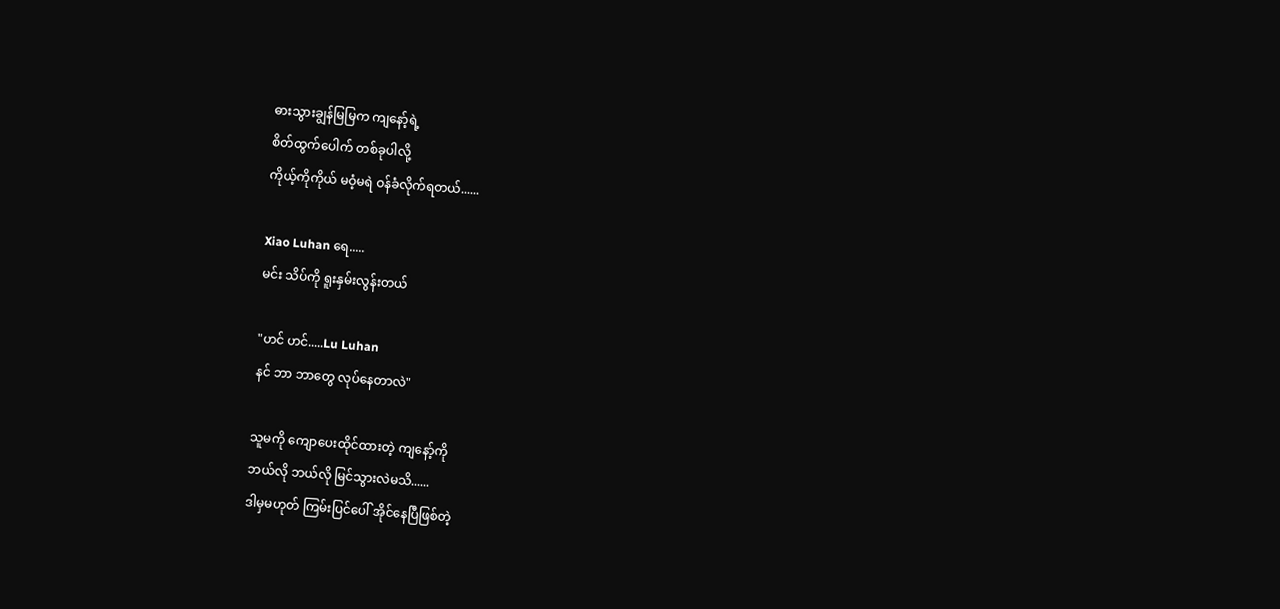ဓားသွားချွန်မြမြက ကျနော့်ရဲ့
စိတ်ထွက်ပေါက် တစ်ခုပါလို့
ကိုယ့်ကိုကိုယ် မဝံ့မရဲ ဝန်ခံလိုက်ရတယ်......

Xiao Luhan ရေ.....
မင်း သိပ်ကို ရူးနှမ်းလွန်းတယ်

"ဟင် ဟင်.....Lu Luhan
နင် ဘာ ဘာတွေ လုပ်နေတာလဲ"

သူမကို ကျောပေးထိုင်ထားတဲ့ ကျနော့်ကို
ဘယ်လို ဘယ်လို မြင်သွားလဲမသိ......
ဒါမှမဟုတ် ကြမ်းပြင်ပေါ် အိုင်နေပြီဖြစ်တဲ့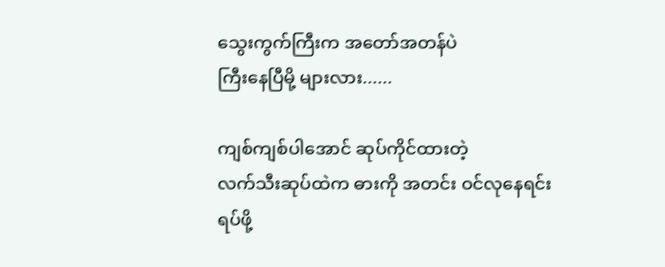သွေးကွက်ကြီးက အတော်အတန်ပဲ
ကြီးနေပြီမို့ များလား......

ကျစ်ကျစ်ပါအောင် ဆုပ်ကိုင်ထားတဲ့
လက်သီးဆုပ်ထဲက ဓားကို အတင်း ဝင်လုနေရင်း
ရပ်ဖို့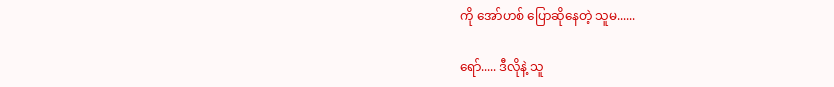ကို အော်ဟစ် ပြောဆိုနေတဲ့ သူမ......

ရော်..... ဒီလိုနဲ့ သူ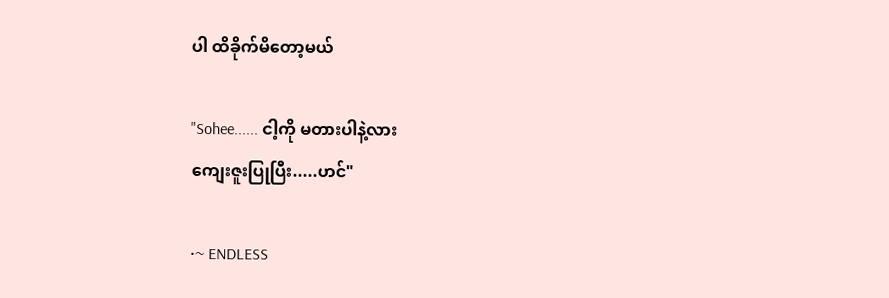ပါ ထိခိုက်မိတော့မယ်

"Sohee...... ငါ့ကို မတားပါနဲ့လား
ကျေးဇူးပြုပြီး.....ဟင်"

•~ ENDLESS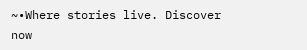~•Where stories live. Discover now